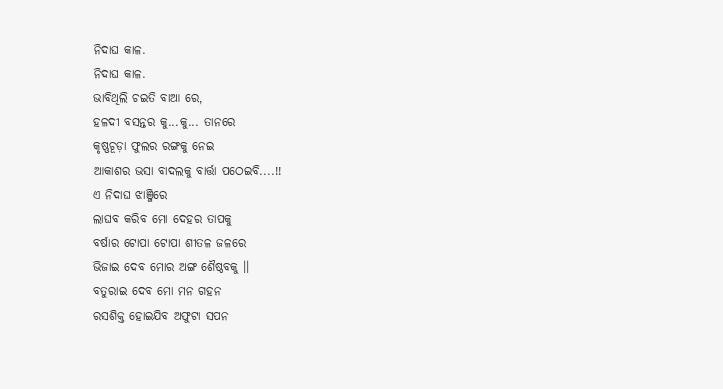ନିଦାଘ କାଳ.
ନିଦାଘ କାଳ.
ଭାବିଥିଲି ଚଇତି ବାଆ ରେ,
ହଳଦୀ ବସନ୍ତର କୁ...କୁ... ତାନରେ
କୃଷ୍ଣଚୂଡ଼ା ଫୁଲର ରଙ୍ଗକୁ ନେଇ
ଆକାଶର ଭସା ବାଦଲକୁ ବାର୍ତ୍ତା ପଠେଇବି....!!
ଏ ନିଦାଘ ଝାଞ୍ଜିରେ
ଲାଘବ କରିବ ମୋ ଦେହର ତାପକୁ
ବର୍ଷାର ଟୋପା ଟୋପା ଶୀତଳ ଜଳରେ
ଭିଜାଇ ଦେବ ମୋର ଅଙ୍ଗ ଶୈଷ୍ଠବକୁ ।।
ବତୁରାଇ ଦେବ ମୋ ମନ ଗହନ
ରସଶିକ୍ତ ହୋଇଯିବ ଅଫୁଟା ସପନ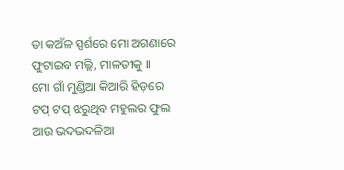ତା କଅଁଳ ସ୍ପର୍ଶରେ ମୋ ଅଗଣାରେ
ଫୁଟାଇବ ମଲ୍ଲି, ମାଳତୀକୁ ।।
ମୋ ଗାଁ ମୁଣ୍ଡିଆ କିଆରି ହିଡ଼ରେ
ଟପ୍ ଟପ୍ ଝରୁଥିବ ମହୁଲର ଫୁଲ
ଆଉ ଭଦଭଦଳିଆ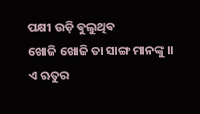ପକ୍ଷୀ ଉଡ଼ି ଵୁଲୁଥିଵ
ଖୋଜି ଖୋଜି ତା ସାଙ୍ଗ ମାନଙ୍କୁ ।।
ଏ ଋତୁର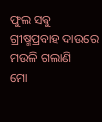ଫୁଲ ସଵୁ
ଗ୍ରୀଷ୍ମପ୍ରବାହ ଦାଉରେ ମଉଳି ଗଲାଣି
ମୋ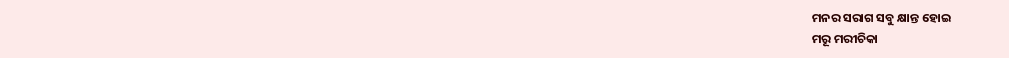ମନର ସରାଗ ସବୁ କ୍ଷାନ୍ତ ହୋଇ
ମରୂ ମରୀଚିକା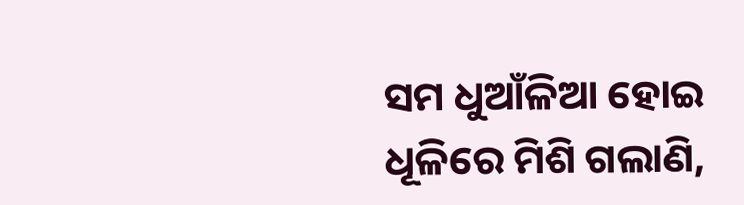ସମ ଧୁଆଁଳିଆ ହୋଇ
ଧୂଳିରେ ମିଶି ଗଲାଣି,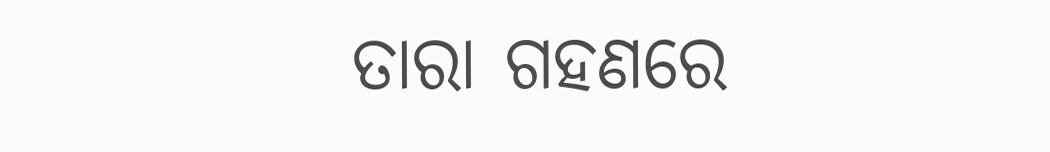ତାରା ଗହଣରେ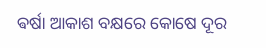ଵର୍ଷା ଆକାଶ ବକ୍ଷରେ କୋଷେ ଦୂର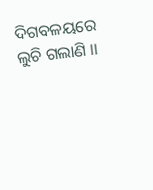ଦିଗବଳୟରେ ଲୁଚି ଗଲାଣି ।।